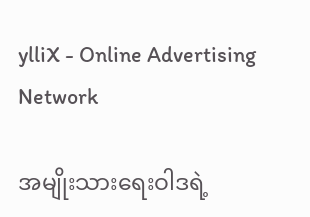ylliX - Online Advertising Network

အမျိုးသားရေးဝါဒရဲ့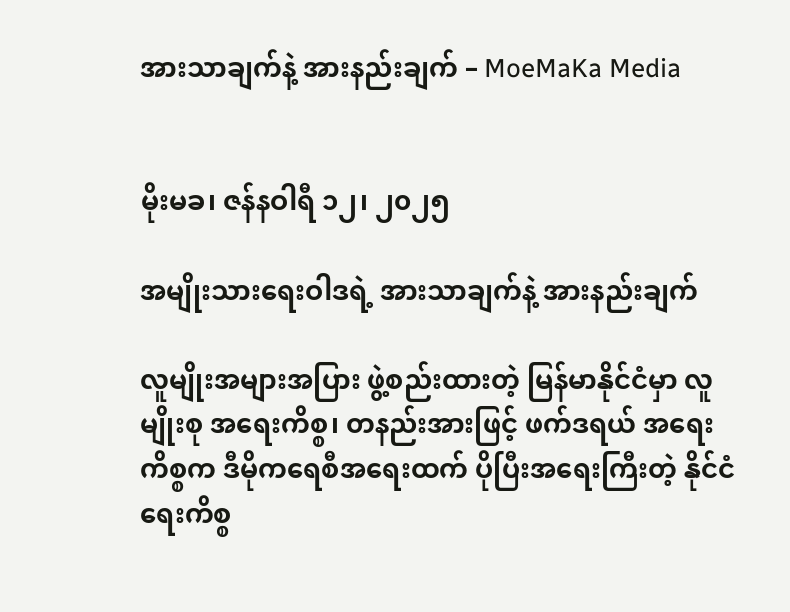အားသာချက်နဲ့ အားနည်းချက် – MoeMaKa Media


မိုးမခ၊ ဇန်နဝါရီ ၁၂၊ ၂၀၂၅

အမျိုးသားရေးဝါဒရဲ့ အားသာချက်နဲ့ အားနည်းချက်

လူမျိုးအများအပြား ဖွဲ့စည်းထားတဲ့ မြန်မာနိုင်ငံမှာ လူမျိုးစု အရေးကိစ္စ၊ တနည်းအားဖြင့် ဖက်ဒရယ် အရေးကိစ္စက ဒီမိုကရေစီအရေးထက် ပိုပြီးအရေးကြီးတဲ့ နိုင်ငံရေးကိစ္စ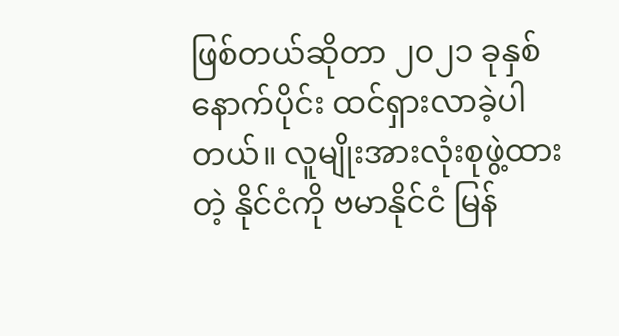ဖြစ်တယ်ဆိုတာ ၂၀၂၁ ခုနှစ်နောက်ပိုင်း ထင်ရှားလာခဲ့ပါတယ်။ လူမျိုးအားလုံးစုဖွဲ့ထားတဲ့ နိုင်ငံကို ဗမာနိုင်ငံ မြန်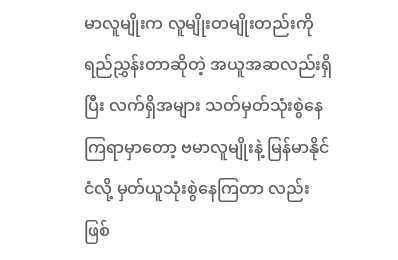မာလူမျိုးက လူမျိုးတမျိုးတည်းကို ရည်ညွှန်းတာဆိုတဲ့ အယူအဆလည်းရှိပြီး လက်ရှိအများ သတ်မှတ်သုံးစွဲနေကြရာမှာတော့ ဗမာလူမျိုးနဲ့ မြန်မာနိုင်ငံလို့ မှတ်ယူသုံးစွဲနေကြတာ လည်းဖြစ်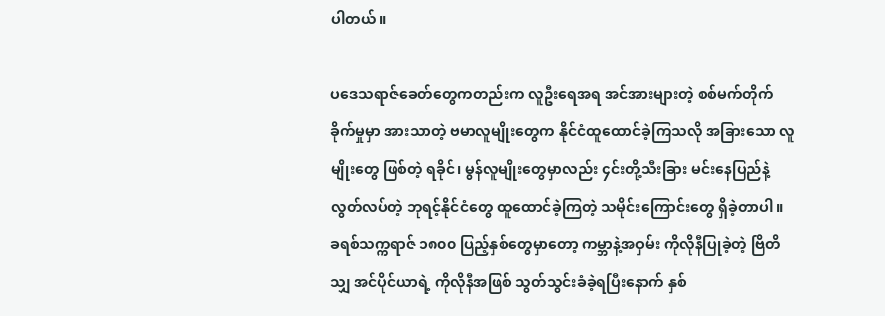ပါတယ်။

ပဒေသရာဇ်ခေတ်တွေကတည်းက လူဦးရေအရ အင်အားများတဲ့ စစ်မက်တိုက်ခိုက်မှုမှာ အားသာတဲ့ ဗမာလူမျိုးတွေက နိုင်ငံထူထောင်ခဲ့ကြသလို အခြားသော လူမျိုးတွေ ဖြစ်တဲ့ ရခိုင်၊ မွန်လူမျိုးတွေမှာလည်း ၄င်းတို့သီးခြား မင်းနေပြည်နဲ့ လွတ်လပ်တဲ့ ဘုရင့်နိုင်ငံတွေ ထူထောင်ခဲ့ကြတဲ့ သမိုင်းကြောင်းတွေ ရှိခဲ့တာပါ။ ခရစ်သက္ကရာဇ် ၁၈၀၀ ပြည့်နှစ်တွေမှာတော့ ကမ္ဘာနဲ့အဝှမ်း ကိုလိုနီပြုခဲ့တဲ့ ဗြိတိသျှ အင်ပိုင်ယာရဲ့ ကိုလိုနီအဖြစ် သွတ်သွင်းခံခဲ့ရပြီးနောက် နှစ်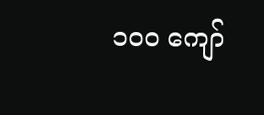၁၀၀ ကျော်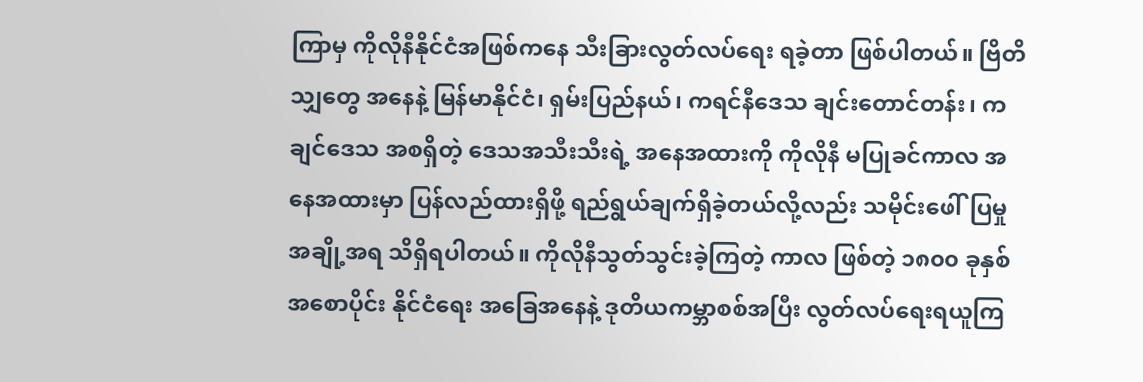ကြာမှ ကိုလိုနီနိုင်ငံအဖြစ်ကနေ သီးခြားလွတ်လပ်ရေး ရခဲ့တာ ဖြစ်ပါတယ်။ ဗြိတိသျှတွေ အနေနဲ့ မြန်မာနိုင်ငံ၊ ရှမ်းပြည်နယ်၊ ကရင်နီဒေသ ချင်းတောင်တန်း၊ ကချင်ဒေသ အစရှိတဲ့ ဒေသအသီးသီးရဲ့ အနေအထားကို ကိုလိုနီ မပြုခင်ကာလ အနေအထားမှာ ပြန်လည်ထားရှိဖို့ ရည်ရွယ်ချက်ရှိခဲ့တယ်လို့လည်း သမိုင်းဖေါ်ပြမှုအချို့အရ သိရှိရပါတယ်။ ကိုလိုနီသွတ်သွင်းခဲ့ကြတဲ့ ကာလ ဖြစ်တဲ့ ၁၈၀၀ ခုနှစ် အစောပိုင်း နိုင်ငံရေး အခြေအနေနဲ့ ဒုတိယကမ္ဘာစစ်အပြီး လွတ်လပ်ရေးရယူကြ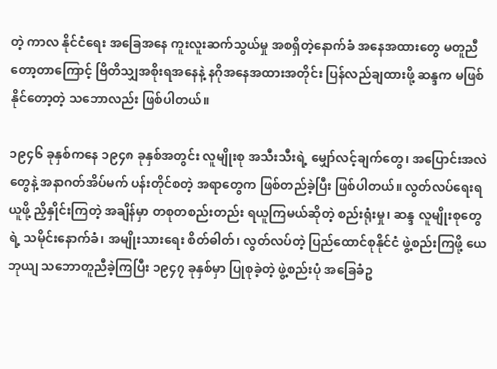တဲ့ ကာလ နိုင်ငံရေး အခြေအနေ ကူးလူးဆက်သွယ်မှု အစရှိတဲ့နောက်ခံ အနေအထားတွေ မတူညီတော့တာကြောင့် ဗြိတိသျှအစိုးရအနေနဲ့ နဂိုအနေအထားအတိုင်း ပြန်လည်ချထားဖို့ ဆန္ဒက မဖြစ်နိုင်တော့တဲ့ သဘောလည်း ဖြစ်ပါတယ်။

၁၉၄၆ ခုနှစ်ကနေ ၁၉၄၈ ခုနှစ်အတွင်း လူမျိုးစု အသီးသီးရဲ့ မျှော်လင့်ချက်တွေ၊ အပြောင်းအလဲတွေနဲ့ အနာဂတ်အိပ်မက် ပန်းတိုင်စတဲ့ အရာတွေက ဖြစ်တည်ခဲ့ပြီး ဖြစ်ပါတယ်။ လွတ်လပ်ရေးရယူဖို့ ညှိနှိုင်းကြတဲ့ အချိန်မှာ တစုတစည်းတည်း ရယူကြမယ်ဆိုတဲ့ စည်းရုံးမှု၊ ဆန္ဒ လူမျိုးစုတွေရဲ့ သမိုင်းနောက်ခံ၊ အမျိုးသားရေး စိတ်ဓါတ်၊ လွတ်လပ်တဲ့ ပြည်ထောင်စုနိုင်ငံ ဖွဲ့စည်းကြဖို့ ယေဘုယျ သဘောတူညီခဲ့ကြပြီး ၁၉၄၇ ခုနှစ်မှာ ပြုစုခဲ့တဲ့ ဖွဲ့စည်းပုံ အခြေခံဥ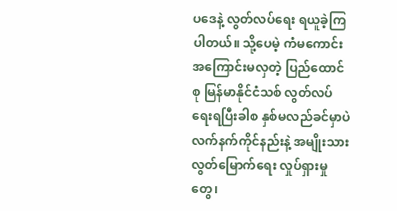ပဒေနဲ့ လွတ်လပ်ရေး ရယူခဲ့ကြပါတယ်။ သို့ပေမဲ့ ကံမကောင်း အကြောင်းမလှတဲ့ ပြည်ထောင်စု မြန်မာနိုင်ငံသစ် လွတ်လပ်ရေးရပြီးခါစ နှစ်မလည်ခင်မှာပဲ လက်နက်ကိုင်နည်းနဲ့ အမျိုးသား လွတ်မြောက်ရေး လှုပ်ရှားမှုတွေ၊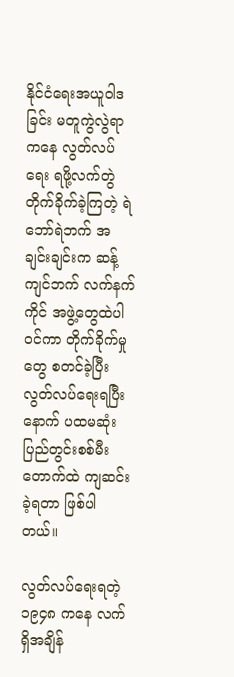နိုင်ငံရေးအယူဝါဒခြင်း မတူကွဲလွဲရာကနေ လွတ်လပ်ရေး ရဖို့လက်တွဲ တိုက်ခိုက်ခဲ့ကြတဲ့ ရဲဘော်ရဲဘက် အချင်းချင်းက ဆန့်ကျင်ဘက် လက်နက်ကိုင် အဖွဲ့တွေထဲပါဝင်ကာ တိုက်ခိုက်မှုတွေ စတင်ခဲ့ပြီး လွတ်လပ်ရေးရပြီးနောက် ပထမဆုံး ပြည်တွင်းစစ်မီးတောက်ထဲ ကျဆင်းခဲ့ရတာ ဖြစ်ပါတယ်။

လွတ်လပ်ရေးရတဲ့ ၁၉၄၈ ကနေ လက်ရှိအချိန်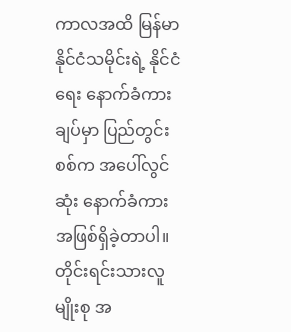ကာလအထိ မြန်မာနိုင်ငံသမိုင်းရဲ့ နိုင်ငံရေး နောက်ခံကားချပ်မှာ ပြည်တွင်းစစ်က အပေါ်လွင်ဆုံး နောက်ခံကား အဖြစ်ရှိခဲ့တာပါ။ တိုင်းရင်းသားလူမျိုးစု အ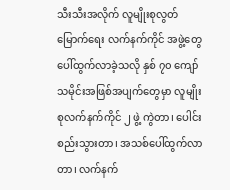သီးသီးအလိုက် လူမျိုးစုလွတ်မြောက်ရေး လက်နက်ကိုင် အဖွဲ့တွေပေါ်ထွက်လာခဲ့သလို နှစ် ၇၀ ကျော် သမိုင်းအဖြစ်အပျက်တွေမှာ လူမျိုးစုလက်နက်ကိုင် ၂ ဖွဲ့ ကွဲတာ၊ ပေါင်းစည်းသွားတာ၊ အသစ်ပေါ်ထွက်လာတာ၊ လက်နက်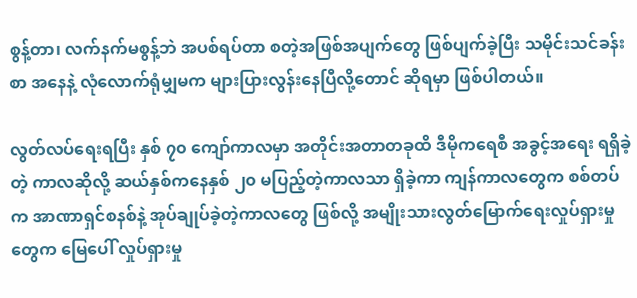စွန့်တာ၊ လက်နက်မစွန့်ဘဲ အပစ်ရပ်တာ စတဲ့အဖြစ်အပျက်တွေ ဖြစ်ပျက်ခဲ့ပြီး သမိုင်းသင်ခန်းစာ အနေနဲ့ လုံလောက်ရုံမျှမက များပြားလွန်းနေပြီလို့တောင် ဆိုရမှာ ဖြစ်ပါတယ်။

လွတ်လပ်ရေးရပြီး နှစ် ၇၀ ကျော်ကာလမှာ အတိုင်းအတာတခုထိ ဒီမိုကရေစီ အခွင့်အရေး ရရှိခဲ့တဲ့ ကာလဆိုလို့ ဆယ်နှစ်ကနေနှစ် ၂၀ မပြည့်တဲ့ကာလသာ ရှိခဲ့ကာ ကျန်ကာလတွေက စစ်တပ်က အာဏာရှင်စနစ်နဲ့ အုပ်ချုပ်ခဲ့တဲ့ကာလတွေ ဖြစ်လို့ အမျိုးသားလွတ်မြောက်ရေးလှုပ်ရှားမှုတွေက မြေပေါ် လှုပ်ရှားမှု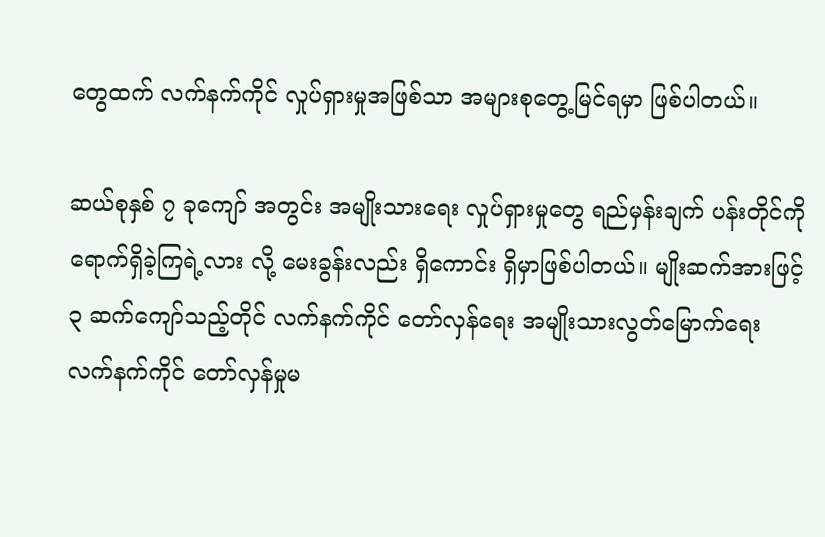တွေထက် လက်နက်ကိုင် လှုပ်ရှားမှုအဖြစ်သာ အများစုတွေ့မြင်ရမှာ ဖြစ်ပါတယ်။

ဆယ်စုနှစ် ၇ ခုကျော် အတွင်း အမျိုးသားရေး လှုပ်ရှားမှုတွေ ရည်မှန်းချက် ပန်းတိုင်ကို ရောက်ရှိခဲ့ကြရဲ့လား လို့ မေးခွန်းလည်း ရှိကောင်း ရှိမှာဖြစ်ပါတယ်။ မျိုးဆက်အားဖြင့် ၃ ဆက်ကျော်သည့်တိုင် လက်နက်ကိုင် တော်လှန်ရေး အမျိုးသားလွတ်မြောက်ရေး လက်နက်ကိုင် တော်လှန်မှုမ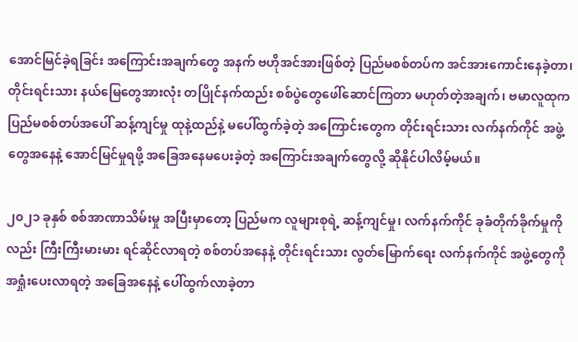အောင်မြင်ခဲ့ရခြင်း အကြောင်းအချက်တွေ အနက် ဗဟိုအင်အားဖြစ်တဲ့ ပြည်မစစ်တပ်က အင်အားကောင်းနေခဲ့တာ၊ တိုင်းရင်းသား နယ်မြေတွေအားလုံး တပြိုင်နက်ထည်း စစ်ပွဲတွေဖေါ်ဆောင်ကြတာ မဟုတ်တဲ့အချက်၊ ဗမာလူထုက ပြည်မစစ်တပ်အပေါ် ဆန့်ကျင်မှု ထုနဲ့ထည်နဲ့ မပေါ်ထွက်ခဲ့တဲ့ အကြောင်းတွေက တိုင်းရင်းသား လက်နက်ကိုင် အဖွဲ့တွေအနေနဲ့ အောင်မြင်မှုရဖို့ အခြေအနေမပေးခဲ့တဲ့ အကြောင်းအချက်တွေလို့ ဆိုနိုင်ပါလိမ့်မယ်။

၂၀၂၁ ခုနှစ် စစ်အာဏာသိမ်းမှု အပြီးမှာတော့ ပြည်မက လူများစုရဲ့ ဆန့်ကျင်မှု၊ လက်နက်ကိုင် ခုခံတိုက်ခိုက်မှုကိုလည်း ကြီးကြီးမားမား ရင်ဆိုင်လာရတဲ့ စစ်တပ်အနေနဲ့ တိုင်းရင်းသား လွတ်မြောက်ရေး လက်နက်ကိုင် အဖွဲ့တွေကို အရှုံးပေးလာရတဲ့ အခြေအနေနဲ့ ပေါ်ထွက်လာခဲ့တာ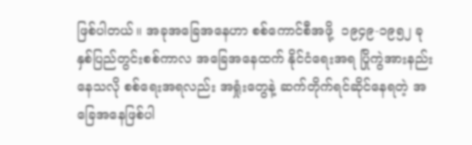ဖြစ်ပါတယ်။ အခုအခြေအနေဟာ စစ်ကောင်စီအဖို့  ၁၉၄၉-၁၉၅၂ ခုနှစ်ပြည်တွင်းစစ်ကာလ အခြေအနေထက် နိုင်ငံရေးအရ ပြိုကွဲအားနည်းနေသလို စစ်ရေးအရလည်း အရှုံးတွေနဲ့ ဆက်တိုက်ရင်ဆိုင်နေရတဲ့ အခြေအနေဖြစ်ပါ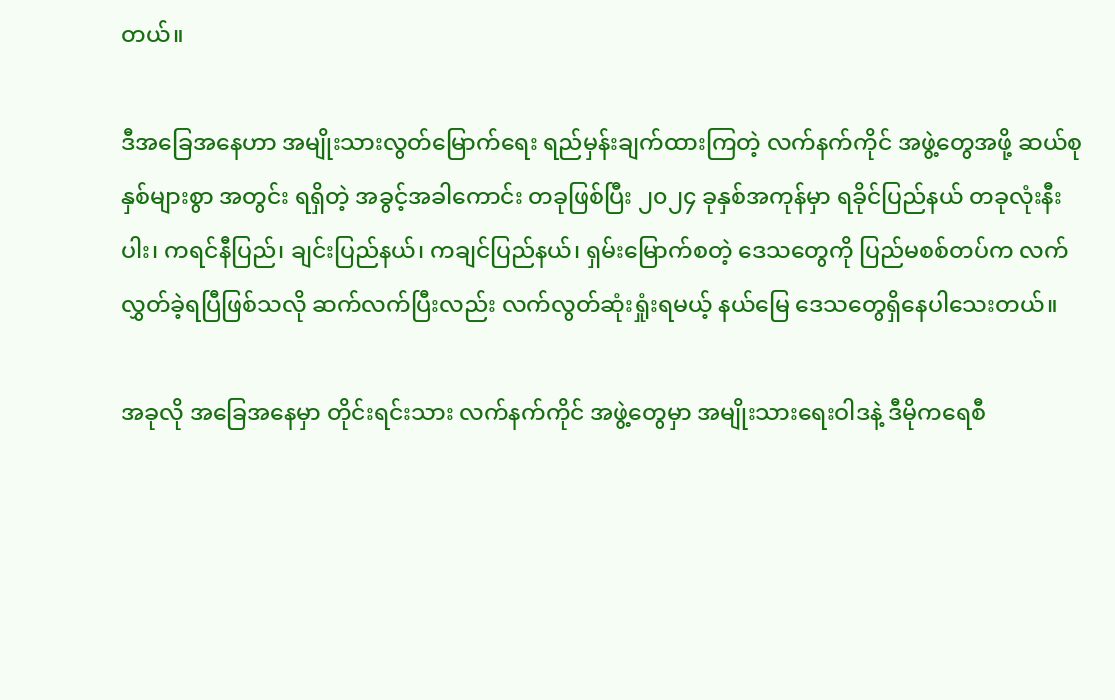တယ်။

ဒီအခြေအနေဟာ အမျိုးသားလွတ်မြောက်ရေး ရည်မှန်းချက်ထားကြတဲ့ လက်နက်ကိုင် အဖွဲ့တွေအဖို့ ဆယ်စုနှစ်များစွာ အတွင်း ရရှိတဲ့ အခွင့်အခါကောင်း တခုဖြစ်ပြီး ၂၀၂၄ ခုနှစ်အကုန်မှာ ရခိုင်ပြည်နယ် တခုလုံးနီးပါး၊ ကရင်နီပြည်၊ ချင်းပြည်နယ်၊ ကချင်ပြည်နယ်၊ ရှမ်းမြောက်စတဲ့ ဒေသတွေကို ပြည်မစစ်တပ်က လက်လွှတ်ခဲ့ရပြီဖြစ်သလို ဆက်လက်ပြီးလည်း လက်လွတ်ဆုံးရှုံးရမယ့် နယ်မြေ ဒေသတွေရှိနေပါသေးတယ်။

အခုလို အခြေအနေမှာ တိုင်းရင်းသား လက်နက်ကိုင် အဖွဲ့တွေမှာ အမျိုးသားရေးဝါဒနဲ့ ဒီမိုကရေစီ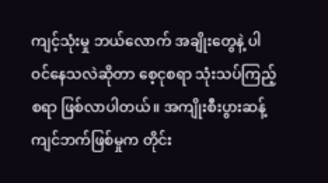ကျင့်သုံးမှု ဘယ်လောက် အချိုးတွေနဲ့ ပါဝင်နေသလဲဆိုတာ စေ့ငုစရာ သုံးသပ်ကြည့်စရာ ဖြစ်လာပါတယ်။ အကျိုးစီးပွားဆန့်ကျင်ဘက်ဖြစ်မှုက တိုင်း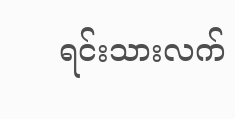ရင်းသားလက်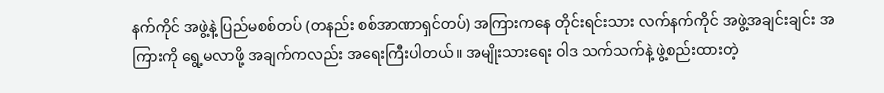နက်ကိုင် အဖွဲ့နဲ့ ပြည်မစစ်တပ် (တနည်း စစ်အာဏာရှင်တပ်) အကြားကနေ တိုင်းရင်းသား လက်နက်ကိုင် အဖွဲ့အချင်းချင်း အကြားကို ရွေ့မလာဖို့ အချက်ကလည်း အရေးကြီးပါတယ်။ အမျိုးသားရေး ဝါဒ သက်သက်နဲ့ ဖွဲ့စည်းထားတဲ့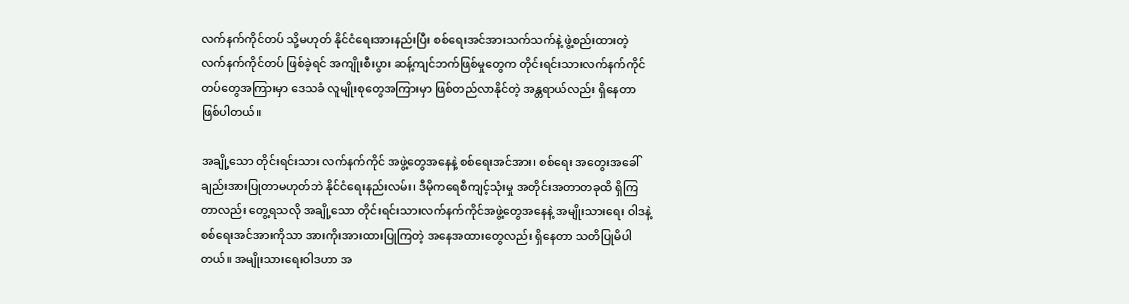လက်နက်ကိုင်တပ် သို့မဟုတ် နိုင်ငံရေးအားနည်းပြီး စစ်ရေးအင်အားသက်သက်နဲ့ ဖွဲ့စည်းထားတဲ့ လက်နက်ကိုင်တပ် ဖြစ်ခဲ့ရင် အကျိုးစီးပွား ဆန့်ကျင်ဘက်ဖြစ်မှုတွေက တိုင်းရင်းသားလက်နက်ကိုင် တပ်တွေအကြားမှာ ဒေသခံ လူမျိုးစုတွေအကြားမှာ ဖြစ်တည်လာနိုင်တဲ့ အန္တရာယ်လည်း ရှိနေတာဖြစ်ပါတယ်။

အချို့သော တိုင်းရင်းသား လက်နက်ကိုင် အဖွဲ့တွေအနေနဲ့ စစ်ရေးအင်အား၊ စစ်ရေး အတွေးအခေါ် ချည်းအားပြုတာမဟုတ်ဘဲ နိုင်ငံရေးနည်းလမ်း၊ ဒီမိုကရေစီကျင့်သုံးမှု အတိုင်းအတာတခုထိ ရှိကြတာလည်း တွေ့ရသလို အချို့သော တိုင်းရင်းသားလက်နက်ကိုင်အဖွဲ့တွေအနေနဲ့ အမျိုးသားရေး ဝါဒနဲ့ စစ်ရေးအင်အားကိုသာ အားကိုးအားထားပြုကြတဲ့ အနေအထားတွေလည်း ရှိနေတာ သတိပြုမိပါတယ်။ အမျိုးသားရေးဝါဒဟာ အ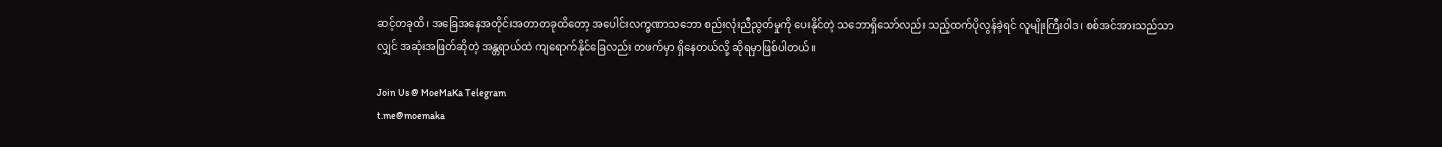ဆင့်တခုထိ၊ အခြေအနေအတိုင်းအတာတခုထိတော့ အပေါင်းလက္ခဏာသဘော စည်းလုံးညီညွတ်မှုကို ပေးနိုင်တဲ့ သဘောရှိသော်လည်း သည့်ထက်ပိုလွန်ခဲ့ရင် လူမျိုးကြီးဝါဒ၊ စစ်အင်အားသည်သာလျှင် အဆုံးအဖြတ်ဆိုတဲ့ အန္တရာယ်ထဲ ကျရောက်နိုင်ခြေလည်း တဖက်မှာ ရှိနေတယ်လို့ ဆိုရမှာဖြစ်ပါတယ်။

Join Us @ MoeMaKa Telegram
t.me@moemaka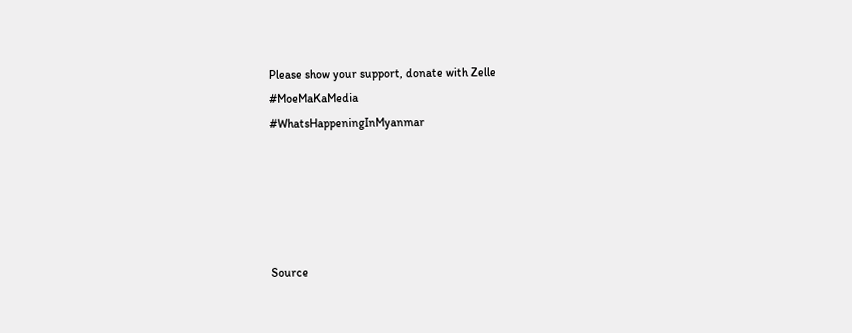Please show your support, donate with Zelle
#MoeMaKaMedia
#WhatsHappeningInMyanmar





Source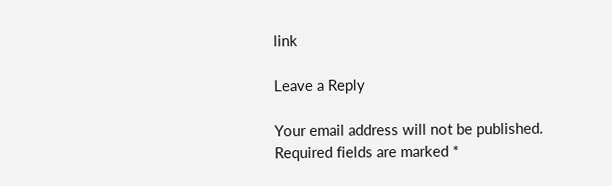link

Leave a Reply

Your email address will not be published. Required fields are marked *